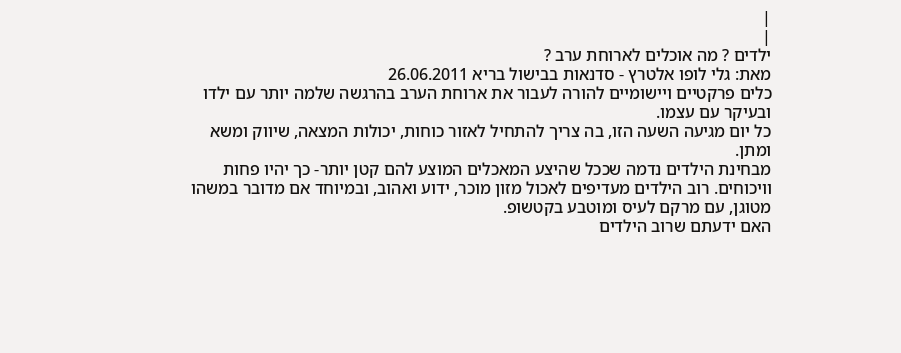|
|
ילדים ? מה אוכלים לארוחת ערב ?
מאת: גלי לופו אלטרץ - סדנאות בבישול בריא 26.06.2011
כלים פרקטיים ויישומיים להורה לעבור את ארוחת הערב בהרגשה שלמה יותר עם ילדו ובעיקר עם עצמו.
כל יום מגיעה השעה הזו, בה צריך להתחיל לאזור כוחות, יכולות המצאה, שיווק ומשא ומתן.
מבחינת הילדים נדמה שככל שהיצע המאכלים המוצע להם קטן יותר- כך יהיו פחות וויכוחים. רוב הילדים מעדיפים לאכול מזון מוכר, ידוע ואהוב, ובמיוחד אם מדובר במשהו מטוגן, עם מרקם לעיס ומוטבע בקטשופ.
האם ידעתם שרוב הילדים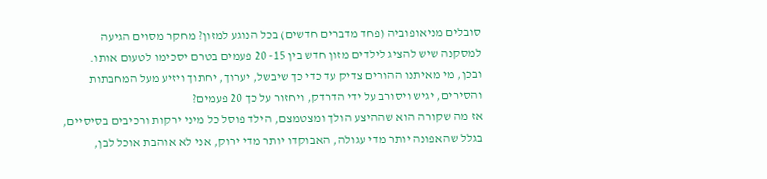סובלים מניאופוביה (פחד מדברים חדשים) בכל הנוגע למזון? מחקר מסוים הגיעה למסקנה שיש להציג לילדים מזון חדש בין 15- 20 פעמים בטרם יסכימו לטעום אותו.
ובכן, מי מאיתנו ההורים צדיק עד כדי כך שיבשל, יערוך, יחתוך ויזיע מעל המחבתות והסירים, יגיש ויסורב על ידי הדרדק, ויחזור על כך 20 פעמים?
אז מה שקורה הוא שההיצע הולך ומצטמצם, הילד פוסל כל מיני ירקות ורכיבים בסיסיים, בגלל שהאפונה יותר מדי עגולה, האבוקדו יותר מדי ירוק, אני לא אוהבת אוכל לבן,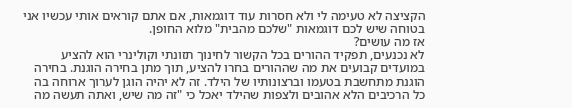הקציצה לא טעימה לי ולא חסרות עוד דוגמאות, אם אתם קוראים אותי עכשיו אני בטוחה שיש לכם דוגמאות "שלכם מהבית" מלוא החופן.
אז מה עושים?
לא נכנעים, תפקיד ההורים בכל הקשור לחינוך תזונתי וקולינרי הוא להציע במועדים קבועים את מה שההורים בחרו להציע, תוך מתן בחירה הוגנת. בחירה הוגנת מתחשבת בטעמו וברצונותיו של הילד. זה לא יהיה הוגן לערוך ארוחה בה כל הרכיבים הלא אהובים ולצפות שהילד יאכל כי "זה מה שיש, ואתה תעשה מה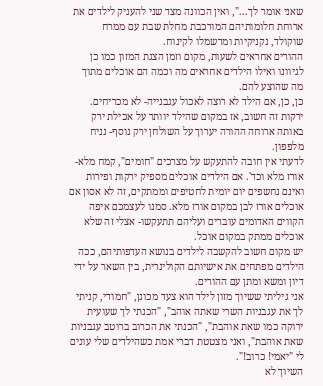שאני אומר לך...", ואין הכוונה מצד שני להעניק לילדים את ארוחת חלומותיהם המורכבת מחלת שבת עם ממרח שוקולד, נקניקיות ומרשמלו לקינוח.
ההורים אחראים לשעות, מקום וזמן הצגת המזון כמו כן לגיוונו ואילו הילדים אחראים מה וכמה הם אוכלים מתוך מה שהוצע להם.
כן, כן, אם הילד לא רוצה לאכול עגבנייה- לא מכריחים. ירקות זה חשוב, אז במקום שהילד יוותר על אכילת ירק באותה ארוחה ההורה יערוך על השולחן ירק נוסף- נניח מלפפון.
לדעתי אין חובה להתעקש על מצרכים "חומים", קמח מלא- אורז מלא וכד'. אם הילדים אוכלים מספיק ירקות ופירות ואינם נחשפים יום יומית לחטיפים וממתקים, זה לא אסון אם אוכלים אורז לבן במקום אורז מלא. סמנו לעצמכם איפה הקווים האדומים עוברים ועליהם תתעקשו- אצלי זה שלא אוכלים ממתק במקום אוכל.
יש מקום חשוב להקשבה לילדים בנושא העדפותיהם, ככה הילדים מפתחים את אישיותם הקולינרית, בין השאר על ידי דיון ומשא ומתן עם ההורים.
אני גיליתי ששיוך מזון לילד הוא צעד מכונן, "חמודי, קניתי לך את עגבניות השרי שאתה אוהב", "הכנתי לך שעועית ירוקה כמו שאת אוהבת", "הכנתי את הכרוב ברוטב עגבניות שאת אוהבת", ואני מצטטת דברי אמת כשהילדים שלי עונים לי "יאמי! כרוב!".
השיוך לא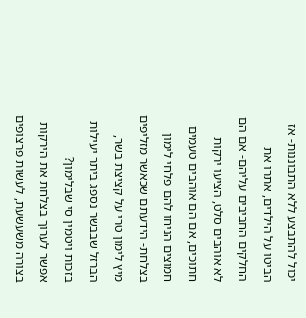יכול להתבצע ללא התבוננות- אז הביטו על הילדים, אתרו את החלקים החביבים עליהם- אם הם לא אוהבים סלט, הציעו ירקות חתוכים, אם הם אוהבים טעמים חמוצים הניחו להם פלחי לימון בצלחת- הידעתם שכאשר מזליפים מיץ לימון טרי על קציצת בשר, הברזל שבבשר נספג ביתר יעילות בזכות ויטמין סי שבלימון?
אפשר לערוך בצלחת את הירקות בצורה משעשעת, לעשות פרצופים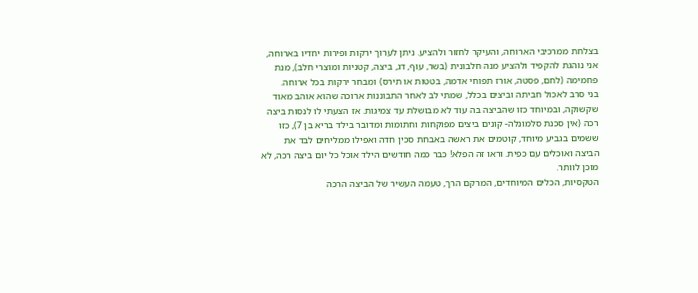בצלחת ממרכיבי הארוחה, והעיקר לחזור ולהציע. ניתן לערוך ירקות ופירות יחדיו בארוחה, אני נוהגת להקפיד ולהציע מנה חלבונית (בשר, עוף, דג, ביצה, קטניות ומוצרי חלב), מנת פחמימה (לחם, פסטה, אורז תפוחי אדמה, בטטות או תירס) ומבחר ירקות בכל ארוחה.
בני סרב לאכול חביתה וביצים בכלל, שמתי לב לאחר התבוננות ארוכה שהוא אוהב מאוד שקשוקה, ובמיוחד כזו שהביצה בה עוד לא מבושלת עד צמיגות. אז הצעתי לו לנסות ביצה רכה (אין סכנת סלמונלה- קונים ביצים מפוקחות וחתומות ומדובר בילד בריא בן 7), כזו ששמים בגביע מיוחד, קוטמים את ראשה באבחת סכין חדה ואפילו ממליחים לבד את הביצה ואוכלים עם כפית. וראו זה הפלא! כבר כמה חודשים הילד אוכל כל יום ביצה רכה, לא מוכן לוותר.
הטקסיות, הכלים המיוחדים, המרקם הרך, טעמה העשיר של הביצה הרכה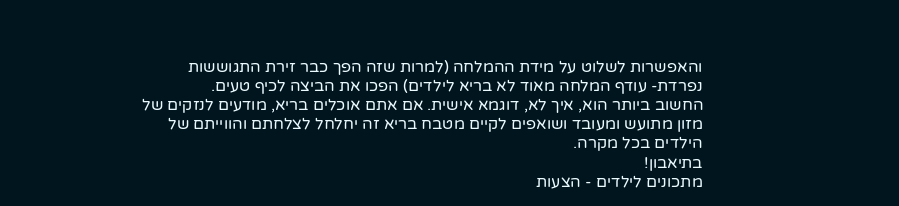והאפשרות לשלוט על מידת ההמלחה (למרות שזה הפך כבר זירת התגוששות נפרדת- עודף המלחה מאוד לא בריא לילדים) הפכו את הביצה לכיף טעים.
החשוב ביותר הוא, איך לא, דוגמא אישית. אם אתם אוכלים בריא, מודעים לנזקים של מזון מתועש ומעובד ושואפים לקיים מטבח בריא זה יחלחל לצלחתם והווייתם של הילדים בכל מקרה.
בתיאבון!
מתכונים לילדים - הצעות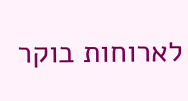לארוחות בוקר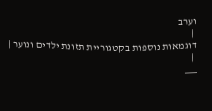וערב
 |
דוגמאות נוספות בקטגוריית תזונת ילדים ונוער |
 |
___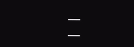___
___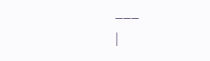___
|